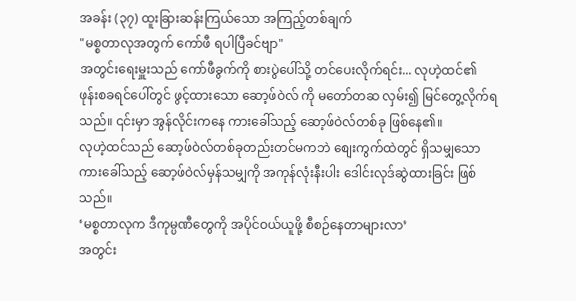အခန်း (၃၇) ထူးခြားဆန်းကြယ်သော အကြည့်တစ်ချက်
"မစ္စတာလုအတွက် ကော်ဖီ ရပါပြီခင်ဗျာ"
အတွင်းရေးမှူးသည် ကော်ဖီခွက်ကို စားပွဲပေါ်သို့ တင်ပေးလိုက်ရင်း... လုဟဲ့ထင်၏ ဖုန်းစခရင်ပေါ်တွင် ဖွင့်ထားသော ဆော့ဖ်ဝဲလ် ကို မတော်တဆ လှမ်း၍ မြင်တွေ့လိုက်ရသည်။ ၎င်းမှာ အွန်လိုင်းကနေ ကားခေါ်သည့် ဆော့ဖ်ဝဲလ်တစ်ခု ဖြစ်နေ၏။
လုဟဲ့ထင်သည် ဆော့ဖ်ဝဲလ်တစ်ခုတည်းတင်မကဘဲ စျေးကွက်ထဲတွင် ရှိသမျှသော ကားခေါ်သည့် ဆော့ဖ်ဝဲလ်မှန်သမျှကို အကုန်လုံးနီးပါး ဒေါင်းလုဒ်ဆွဲထားခြင်း ဖြစ်သည်။
‘မစ္စတာလုက ဒီကုမ္ပဏီတွေကို အပိုင်ဝယ်ယူဖို့ စီစဉ်နေတာများလာ’
အတွင်း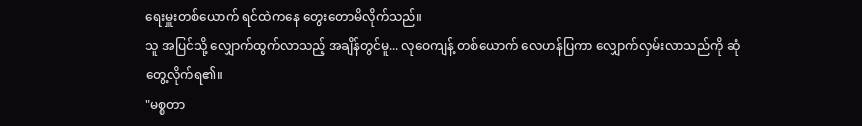ရေးမှူးတစ်ယောက် ရင်ထဲကနေ တွေးတောမိလိုက်သည်။
သူ အပြင်သို့ လျှောက်ထွက်လာသည့် အချိန်တွင်မူ... လုဝေကျန့် တစ်ယောက် လေဟန်ပြကာ လျှောက်လှမ်းလာသည်ကို ဆုံတွေ့လိုက်ရ၏။
"မစ္စတာ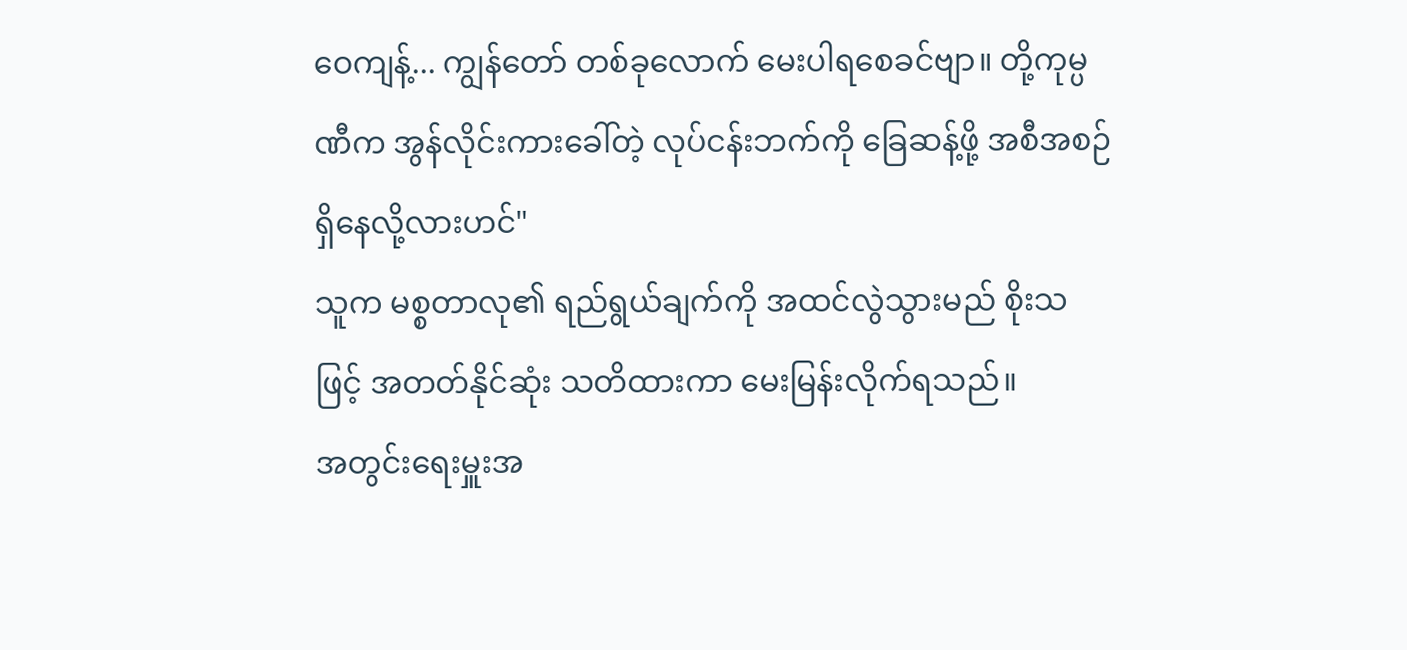ဝေကျန့်... ကျွန်တော် တစ်ခုလောက် မေးပါရစေခင်ဗျာ။ တို့ကုမ္ပဏီက အွန်လိုင်းကားခေါ်တဲ့ လုပ်ငန်းဘက်ကို ခြေဆန့်ဖို့ အစီအစဉ် ရှိနေလို့လားဟင်"
သူက မစ္စတာလု၏ ရည်ရွယ်ချက်ကို အထင်လွဲသွားမည် စိုးသဖြင့် အတတ်နိုင်ဆုံး သတိထားကာ မေးမြန်းလိုက်ရသည်။
အတွင်းရေးမှူးအ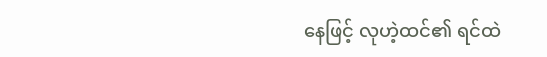နေဖြင့် လုဟဲ့ထင်၏ ရင်ထဲ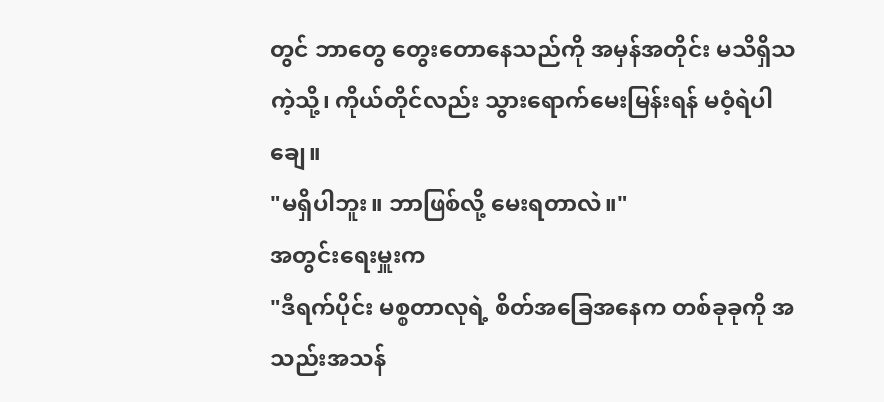တွင် ဘာတွေ တွေးတောနေသည်ကို အမှန်အတိုင်း မသိရှိသကဲ့သို့၊ ကိုယ်တိုင်လည်း သွားရောက်မေးမြန်းရန် မဝံ့ရဲပါချေ။
"မရှိပါဘူး။ ဘာဖြစ်လို့ မေးရတာလဲ။"
အတွင်းရေးမှူးက
"ဒီရက်ပိုင်း မစ္စတာလုရဲ့ စိတ်အခြေအနေက တစ်ခုခုကို အသည်းအသန်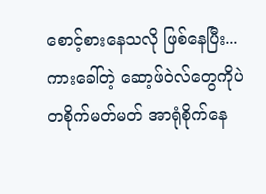စောင့်စားနေသလို ဖြစ်နေပြီး... ကားခေါ်တဲ့ ဆော့ဖ်ဝဲလ်တွေကိုပဲ တစိုက်မတ်မတ် အာရုံစိုက်နေ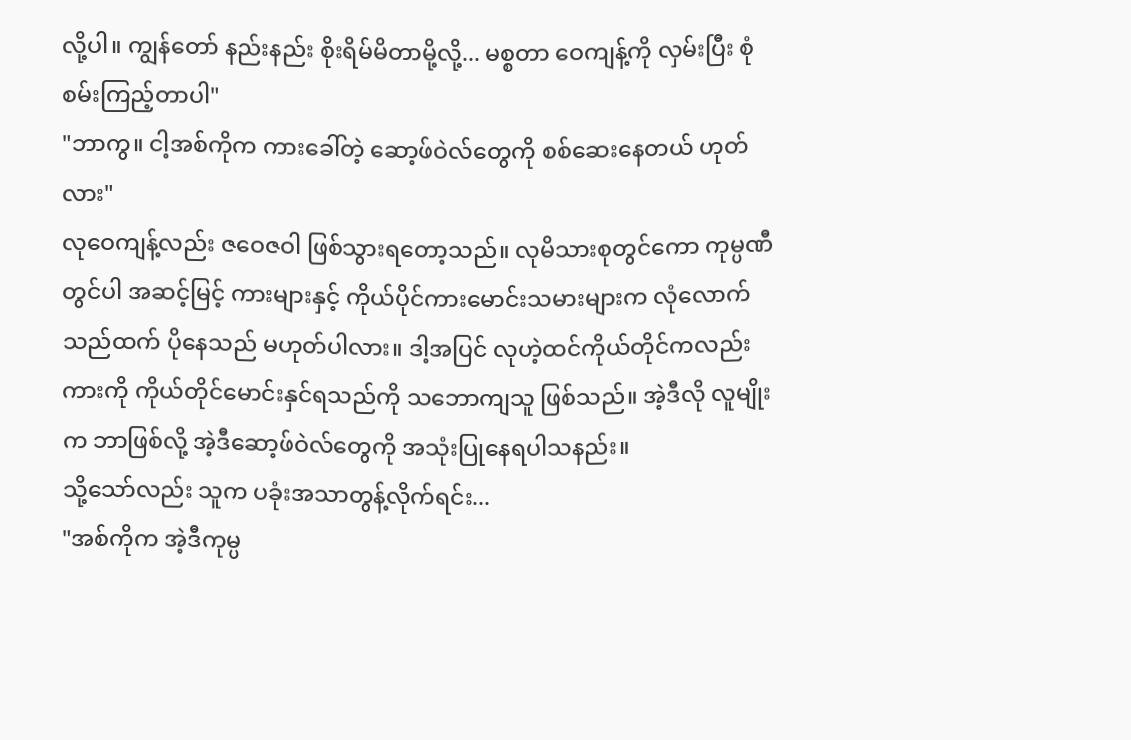လို့ပါ။ ကျွန်တော် နည်းနည်း စိုးရိမ်မိတာမို့လို့... မစ္စတာ ဝေကျန့်ကို လှမ်းပြီး စုံစမ်းကြည့်တာပါ"
"ဘာကွ။ ငါ့အစ်ကိုက ကားခေါ်တဲ့ ဆော့ဖ်ဝဲလ်တွေကို စစ်ဆေးနေတယ် ဟုတ်လား"
လုဝေကျန့်လည်း ဇဝေဇဝါ ဖြစ်သွားရတော့သည်။ လုမိသားစုတွင်ကော ကုမ္ပဏီတွင်ပါ အဆင့်မြင့် ကားများနှင့် ကိုယ်ပိုင်ကားမောင်းသမားများက လုံလောက်သည်ထက် ပိုနေသည် မဟုတ်ပါလား။ ဒါ့အပြင် လုဟဲ့ထင်ကိုယ်တိုင်ကလည်း ကားကို ကိုယ်တိုင်မောင်းနှင်ရသည်ကို သဘောကျသူ ဖြစ်သည်။ အဲ့ဒီလို လူမျိုးက ဘာဖြစ်လို့ အဲ့ဒီဆော့ဖ်ဝဲလ်တွေကို အသုံးပြုနေရပါသနည်း။
သို့သော်လည်း သူက ပခုံးအသာတွန့်လိုက်ရင်း...
"အစ်ကိုက အဲ့ဒီကုမ္ပ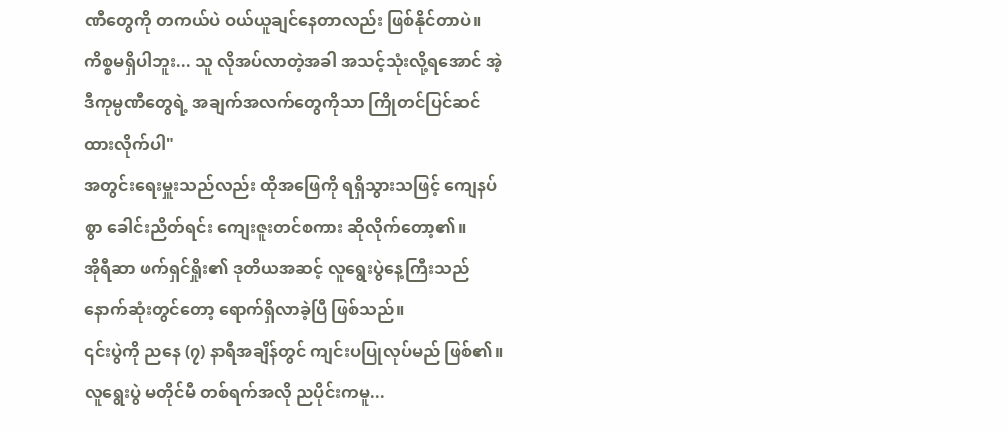ဏီတွေကို တကယ်ပဲ ဝယ်ယူချင်နေတာလည်း ဖြစ်နိုင်တာပဲ။ ကိစ္စမရှိပါဘူး... သူ လိုအပ်လာတဲ့အခါ အသင့်သုံးလို့ရအောင် အဲ့ဒီကုမ္ပဏီတွေရဲ့ အချက်အလက်တွေကိုသာ ကြိုတင်ပြင်ဆင်ထားလိုက်ပါ"
အတွင်းရေးမှူးသည်လည်း ထိုအဖြေကို ရရှိသွားသဖြင့် ကျေနပ်စွာ ခေါင်းညိတ်ရင်း ကျေးဇူးတင်စကား ဆိုလိုက်တော့၏။
အိုရီဆာ ဖက်ရှင်ရှိုး၏ ဒုတိယအဆင့် လူရွေးပွဲနေ့ကြီးသည် နောက်ဆုံးတွင်တော့ ရောက်ရှိလာခဲ့ပြီ ဖြစ်သည်။
၎င်းပွဲကို ညနေ (၇) နာရီအချိန်တွင် ကျင်းပပြုလုပ်မည် ဖြစ်၏။
လူရွေးပွဲ မတိုင်မီ တစ်ရက်အလို ညပိုင်းကမူ...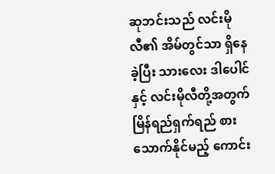ဆုဘင်းသည် လင်းမိုလီ၏ အိမ်တွင်သာ ရှိနေခဲ့ပြီး သားလေး ဒါပေါင်နှင့် လင်းမိုလီတို့အတွက် မြိန်ရည်ရှက်ရည် စားသောက်နိုင်မည့် ကောင်း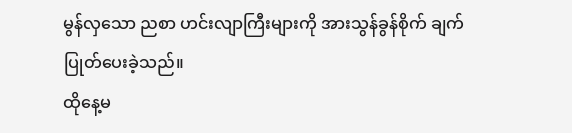မွန်လှသော ညစာ ဟင်းလျာကြီးများကို အားသွန်ခွန်စိုက် ချက်ပြုတ်ပေးခဲ့သည်။
ထိုနေ့မ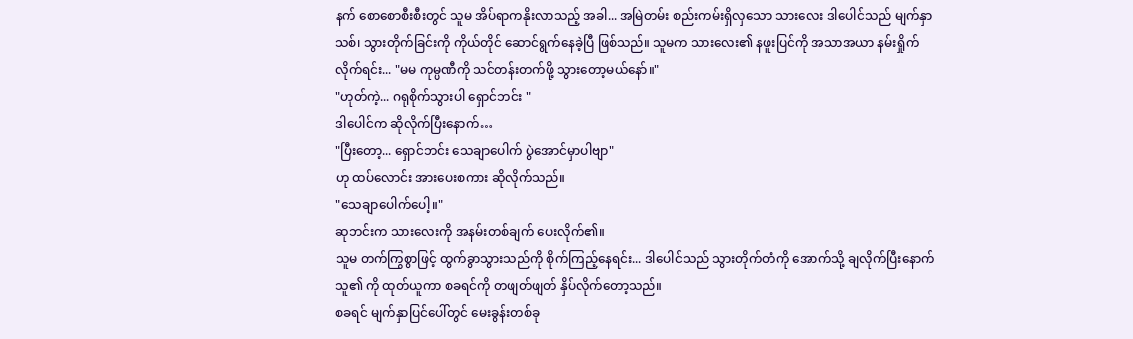နက် စောစောစီးစီးတွင် သူမ အိပ်ရာကနိုးလာသည့် အခါ... အမြဲတမ်း စည်းကမ်းရှိလှသော သားလေး ဒါပေါင်သည် မျက်နှာသစ်၊ သွားတိုက်ခြင်းကို ကိုယ်တိုင် ဆောင်ရွက်နေခဲ့ပြီ ဖြစ်သည်။ သူမက သားလေး၏ နဖူးပြင်ကို အသာအယာ နမ်းရှိုက်လိုက်ရင်း... "မမ ကုမ္ပဏီကို သင်တန်းတက်ဖို့ သွားတော့မယ်နော်။"
"ဟုတ်ကဲ့... ဂရုစိုက်သွားပါ ရှောင်ဘင်း "
ဒါပေါင်က ဆိုလိုက်ပြီးနောက်…
"ပြီးတော့... ရှောင်ဘင်း သေချာပေါက် ပွဲအောင်မှာပါဗျာ"
ဟု ထပ်လောင်း အားပေးစကား ဆိုလိုက်သည်။
"သေချာပေါက်ပေါ့။"
ဆုဘင်းက သားလေးကို အနမ်းတစ်ချက် ပေးလိုက်၏။
သူမ တက်ကြွစွာဖြင့် ထွက်ခွာသွားသည်ကို စိုက်ကြည့်နေရင်း... ဒါပေါင်သည် သွားတိုက်တံကို အောက်သို့ ချလိုက်ပြီးနောက် သူ၏ ကို ထုတ်ယူကာ စခရင်ကို တဖျတ်ဖျတ် နှိပ်လိုက်တော့သည်။
စခရင် မျက်နှာပြင်ပေါ်တွင် မေးခွန်းတစ်ခု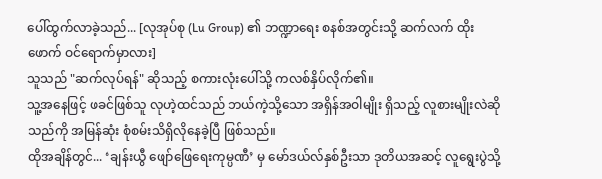ပေါ်ထွက်လာခဲ့သည်... [လုအုပ်စု (Lu Group) ၏ ဘဏ္ဍာရေး စနစ်အတွင်းသို့ ဆက်လက် ထိုးဖောက် ဝင်ရောက်မှာလား]
သူသည် "ဆက်လုပ်ရန်" ဆိုသည့် စကားလုံးပေါ်သို့ ကလစ်နှိပ်လိုက်၏။
သူ့အနေဖြင့် ဖခင်ဖြစ်သူ လုဟဲ့ထင်သည် ဘယ်ကဲ့သို့သော အရှိန်အဝါမျိုး ရှိသည့် လူစားမျိုးလဲဆိုသည်ကို အမြန်ဆုံး စုံစမ်းသိရှိလိုနေခဲ့ပြီ ဖြစ်သည်။
ထိုအချိန်တွင်... ‘ချန်းယွီ ဖျော်ဖြေရေးကုမ္ပဏီ’ မှ မော်ဒယ်လ်နှစ်ဦးသာ ဒုတိယအဆင့် လူရွေးပွဲသို့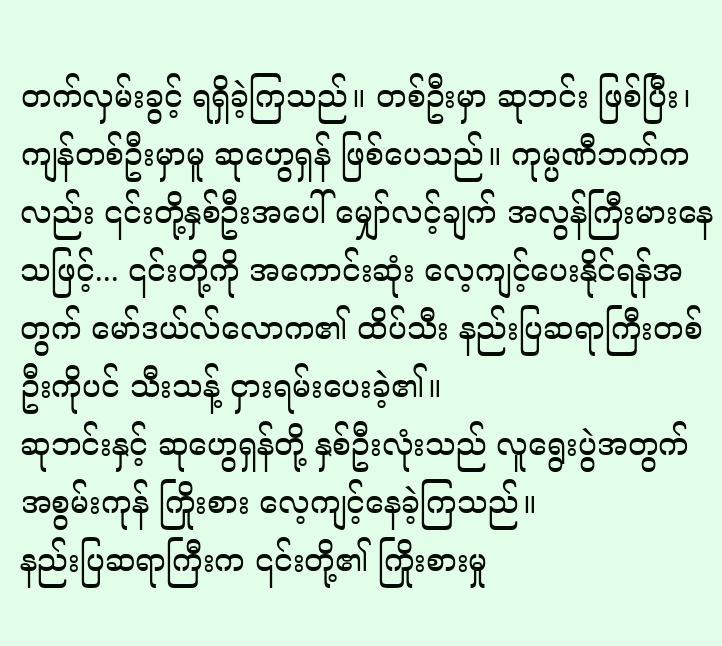တက်လှမ်းခွင့် ရရှိခဲ့ကြသည်။ တစ်ဦးမှာ ဆုဘင်း ဖြစ်ပြီး၊ ကျန်တစ်ဦးမှာမူ ဆုဟွေရှန် ဖြစ်ပေသည်။ ကုမ္ပဏီဘက်ကလည်း ၎င်းတို့နှစ်ဦးအပေါ် မျှော်လင့်ချက် အလွန်ကြီးမားနေသဖြင့်... ၎င်းတို့ကို အကောင်းဆုံး လေ့ကျင့်ပေးနိုင်ရန်အတွက် မော်ဒယ်လ်လောက၏ ထိပ်သီး နည်းပြဆရာကြီးတစ်ဦးကိုပင် သီးသန့် ငှားရမ်းပေးခဲ့၏။
ဆုဘင်းနှင့် ဆုဟွေရှန်တို့ နှစ်ဦးလုံးသည် လူရွေးပွဲအတွက် အစွမ်းကုန် ကြိုးစား လေ့ကျင့်နေခဲ့ကြသည်။
နည်းပြဆရာကြီးက ၎င်းတို့၏ ကြိုးစားမှု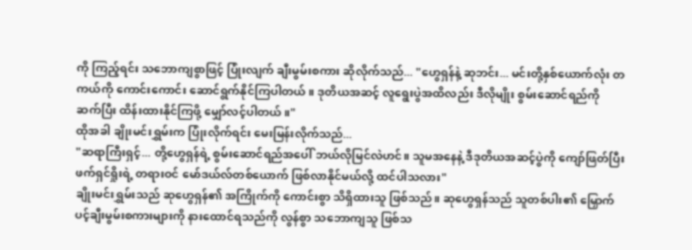ကို ကြည့်ရင်း သဘောကျစွာဖြင့် ပြုံးလျက် ချီးမွမ်းစကား ဆိုလိုက်သည်... "ဟွေရှန်နဲ့ ဆုဘင်း... မင်းတို့နှစ်ယောက်လုံး တကယ်ကို ကောင်းကောင်း ဆောင်ရွက်နိုင်ကြပါတယ်။ ဒုတိယအဆင့် လူရွေးပွဲအထိလည်း ဒီလိုမျိုး စွမ်းဆောင်ရည်ကို ဆက်ပြီး ထိန်းထားနိုင်ကြဖို့ မျှော်လင့်ပါတယ်။"
ထိုအခါ ချိုးမင်းရွှမ်းက ပြုံးလိုက်ရင်း မေးမြန်းလိုက်သည်...
"ဆရာကြီးရှင့်... တို့ဟွေရှန်ရဲ့ စွမ်းဆောင်ရည်အပေါ် ဘယ်လိုမြင်လဲဟင်။ သူမအနေနဲ့ ဒီဒုတိယအဆင့်ပွဲကို ကျော်ဖြတ်ပြီး ဖက်ရှင်ရှိုးရဲ့ တရားဝင် မော်ဒယ်လ်တစ်ယောက် ဖြစ်လာနိုင်မယ်လို့ ထင်ပါသလား"
ချိုးမင်းရွှမ်းသည် ဆုဟွေရှန်၏ အကြိုက်ကို ကောင်းစွာ သိရှိထားသူ ဖြစ်သည်။ ဆုဟွေရှန်သည် သူတစ်ပါး၏ မြှောက်ပင့်ချီးမွမ်းစကားများကို နားထောင်ရသည်ကို လွန်စွာ သဘောကျသူ ဖြစ်သ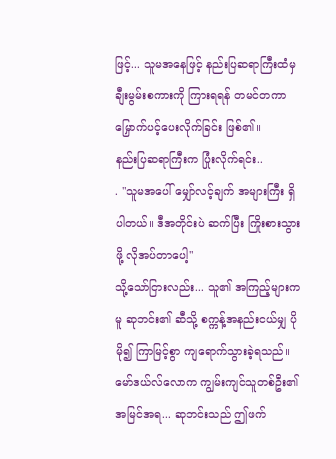ဖြင့်... သူမအနေဖြင့် နည်းပြဆရာကြီးထံမှ ချီးမွမ်းစကားကို ကြားရရန် တမင်တကာ မြှောက်ပင့်ပေးလိုက်ခြင်း ဖြစ်၏။
နည်းပြဆရာကြီးက ပြုံးလိုက်ရင်း..
. "သူမအပေါ် မျှော်လင့်ချက် အများကြီး ရှိပါတယ်။ ဒီအတိုင်းပဲ ဆက်ပြီး ကြိုးစားသွားဖို့ လိုအပ်တာပေါ့"
သို့သော်ငြားလည်း... သူ၏ အကြည့်များကမူ ဆုဘင်း၏ ဆီသို့ စက္ကန့်အနည်းငယ်မျှ ပိုမို၍ ကြာမြင့်စွာ ကျရောက်သွားခဲ့ရသည်။ မော်ဒယ်လ်လောက ကျွမ်းကျင်သူတစ်ဦး၏ အမြင်အရ... ဆုဘင်းသည် ဤဖက်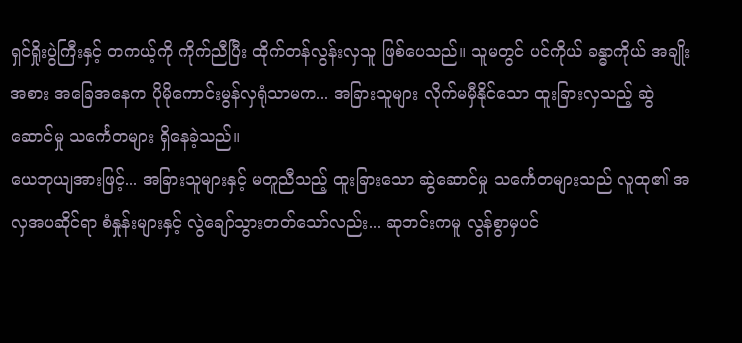ရှင်ရှိုးပွဲကြီးနှင့် တကယ့်ကို ကိုက်ညီပြီး ထိုက်တန်လွန်းလှသူ ဖြစ်ပေသည်။ သူမတွင် ပင်ကိုယ် ခန္ဓာကိုယ် အချိုးအစား အခြေအနေက ပိုမိုကောင်းမွန်လှရုံသာမက... အခြားသူများ လိုက်မမှီနိုင်သော ထူးခြားလှသည့် ဆွဲဆောင်မှု သင်္ကေတများ ရှိနေခဲ့သည်။
ယေဘုယျအားဖြင့်... အခြားသူများနှင့် မတူညီသည့် ထူးခြားသော ဆွဲဆောင်မှု သင်္ကေတများသည် လူထု၏ အလှအပဆိုင်ရာ စံနှုန်းများနှင့် လွဲချော်သွားတတ်သော်လည်း... ဆုဘင်းကမူ လွန်စွာမှပင်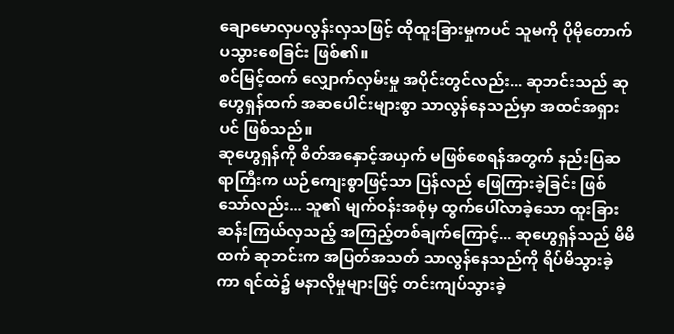ချောမောလှပလွန်းလှသဖြင့် ထိုထူးခြားမှုကပင် သူမကို ပိုမိုတောက်ပသွားစေခြင်း ဖြစ်၏။
စင်မြင့်ထက် လျှောက်လှမ်းမှု အပိုင်းတွင်လည်း... ဆုဘင်းသည် ဆုဟွေရှန်ထက် အဆပေါင်းများစွာ သာလွန်နေသည်မှာ အထင်အရှားပင် ဖြစ်သည်။
ဆုဟွေရှန်ကို စိတ်အနှောင့်အယှက် မဖြစ်စေရန်အတွက် နည်းပြဆရာကြီးက ယဉ်ကျေးစွာဖြင့်သာ ပြန်လည် ဖြေကြားခဲ့ခြင်း ဖြစ်သော်လည်း... သူ၏ မျက်ဝန်းအစုံမှ ထွက်ပေါ်လာခဲ့သော ထူးခြားဆန်းကြယ်လှသည့် အကြည့်တစ်ချက်ကြောင့်... ဆုဟွေရှန်သည် မိမိထက် ဆုဘင်းက အပြတ်အသတ် သာလွန်နေသည်ကို ရိပ်မိသွားခဲ့ကာ ရင်ထဲ၌ မနာလိုမှုများဖြင့် တင်းကျပ်သွားခဲ့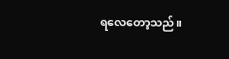ရလေတော့သည်။